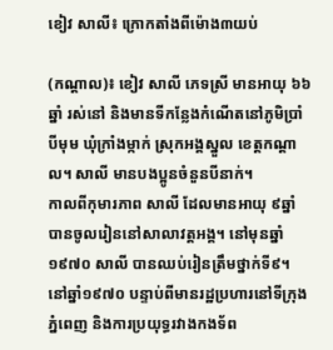ខៀវ សាលី៖ ក្រោកតាំងពីម៉ោង៣យប់

(កណ្ដាល)៖ ខៀវ សាលី ភេទស្រី មានអាយុ ៦៦ឆ្នាំ រស់នៅ និងមានទីកន្លែងកំណើតនៅភូមិប្រាំបីមុម ឃុំក្រាំងម្កាក់ ស្រុកអង្គស្នួល ខេត្តកណ្ដាល។ សាលី មានបងប្អូនចំនួនបីនាក់។
កាលពីកុមារភាព សាលី ដែលមានអាយុ ៩ឆ្នាំ បានចូលរៀននៅសាលាវត្តអង្គ។ នៅមុនឆ្នាំ១៩៧០ សាលី បានឈប់រៀនត្រឹមថ្នាក់ទី៩។ នៅឆ្នាំ១៩៧០ បន្ទាប់ពីមានរដ្ឋប្រហារនៅទីក្រុងភ្នំពេញ និងការប្រយុទ្ធរវាងកងទ័ព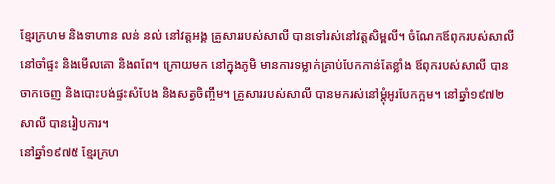ខ្មែរក្រហម និងទាហាន លន់ នល់ នៅវត្តអង្គ គ្រួសាររបស់សាលី បានទៅរស់នៅវត្តសិម្ពលី។ ចំណែកឪពុករបស់សាលី នៅចាំផ្ទះ និងមើលគោ និងពពែ។ ក្រោយមក នៅក្នុងភូមិ មានការទម្លាក់គ្រាប់បែកកាន់តែខ្លាំង ឪពុករបស់សាលី បានចាកចេញ និងបោះបង់ផ្ទះសំបែង និងសត្វចិញ្ចឹម។ គ្រួសាររបស់សាលី បានមករស់នៅម្តុំអូរបែកក្អម។ នៅឆ្នាំ១៩៧២ សាលី បានរៀបការ។
នៅឆ្នាំ១៩៧៥ ខ្មែរក្រហ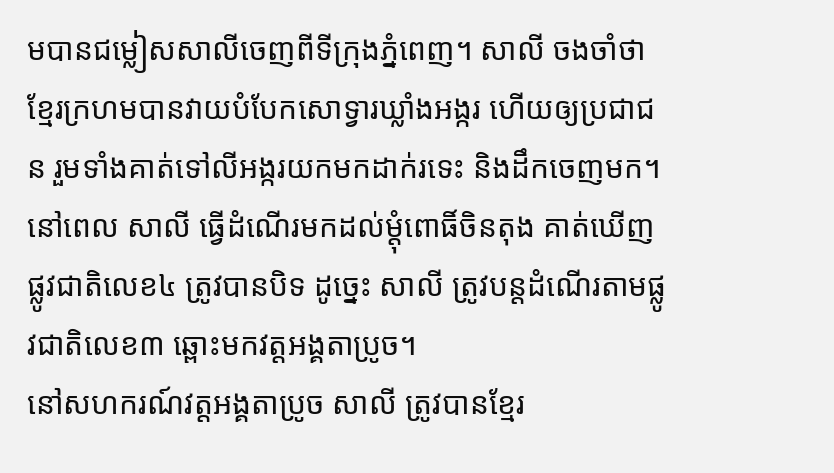មបានជម្លៀសសាលីចេញពីទីក្រុងភ្នំពេញ។ សាលី ចងចាំថា ខ្មែរក្រហមបានវាយបំបែកសោទ្វារឃ្លាំងអង្ករ ហើយឲ្យប្រជាជន រួមទាំងគាត់ទៅលីអង្ករយកមកដាក់រទេះ និងដឹកចេញមក។ នៅពេល សាលី ធ្វើដំណើរមកដល់ម្តុំពោធិ៍ចិនតុង គាត់ឃើញផ្លូវជាតិលេខ៤ ត្រូវបានបិទ ដូច្នេះ សាលី ត្រូវបន្តដំណើរតាមផ្លូវជាតិលេខ៣ ឆ្ពោះមកវត្តអង្គតាប្រូច។
នៅសហករណ៍វត្តអង្គតាប្រូច សាលី ត្រូវបានខ្មែរ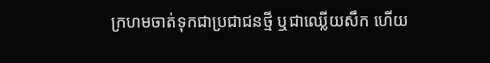ក្រហមចាត់ទុកជាប្រជាជនថ្មី ឬជាឈ្លើយសឹក ហើយ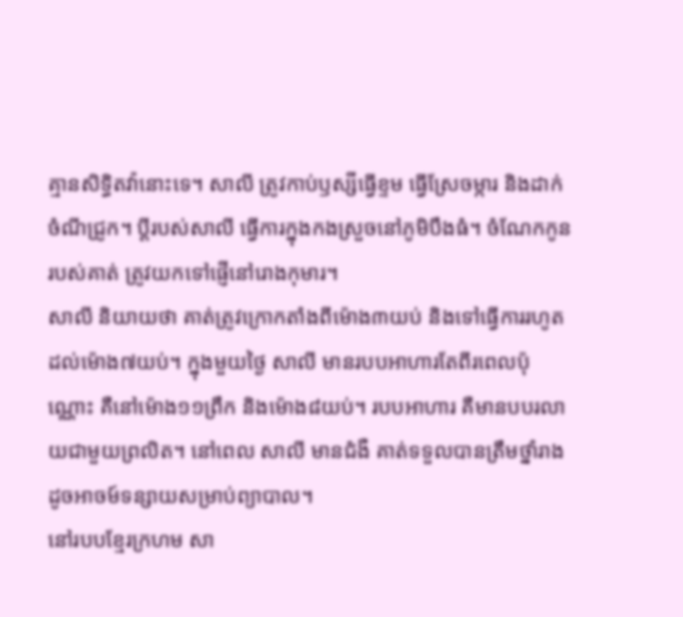គ្មានសិទ្ធិតវ៉ានោះទេ។ សាលី ត្រូវកាប់ឫស្សីធ្វើខ្ទម ធ្វើស្រែចម្ការ និងដាក់ចំណីជ្រូក។ ប្តីរបស់សាលី ធ្វើការក្នុងកងស្រួចនៅភូមិបឹងធំ។ ចំណែកកូនរបស់គាត់ ត្រូវយកទៅផ្ញើនៅរោងកុមារ។
សាលី និយាយថា គាត់ត្រូវក្រោកតាំងពីម៉ោង៣យប់ និងទៅធ្វើការរហូតដល់ម៉ោង៧យប់។ ក្នុងមួយថ្ងៃ សាលី មានរបបអាហារតែពីរពេលប៉ុណ្ណោះ គឺនៅម៉ោង១១ព្រឹក និងម៉ោង៨យប់។ របបអាហារ គឺមានបបរលាយជាមួយព្រលិត។ នៅពេល សាលី មានជំងឺ គាត់ទទួលបានត្រឹមថ្នាំរាងដូចអាចម៍ទន្សាយសម្រាប់ព្យាបាល។
នៅរបបខ្មែរក្រហម សា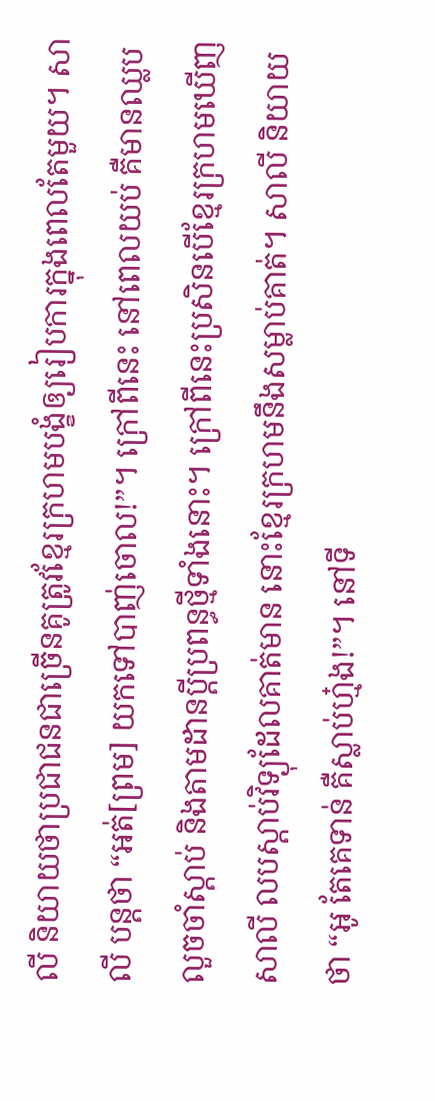លី និយាយថាប្រជាជនជាច្រើនគូត្រូវខ្មែរក្រហមបង្ខំឲ្យរៀបការក្នុងពេលតែមួយ។ សាលី បន្តថា “អត់[ព្រម] យកទៅបាញ់ចោល!”។ ក្រៅពីនេះ នៅពេលយប់ គឺមានឈ្លបលួចចាំស្តាប់ និងតាមដានប្តីប្រពន្ធថ្មីទាំងនោះ។ ក្រៅពីនេះប្រសិនបើខ្មែរក្រហមឃើញ សាលី លបស្តាប់វិទ្យុដែលគាត់មាន នោះខ្មែរក្រហមនឹងសម្លាប់គាត់។ សាលី និយាយថា “អូ តែគេទាន់ គឺស្លាប់ហ្ម៎ង!”។ នៅទី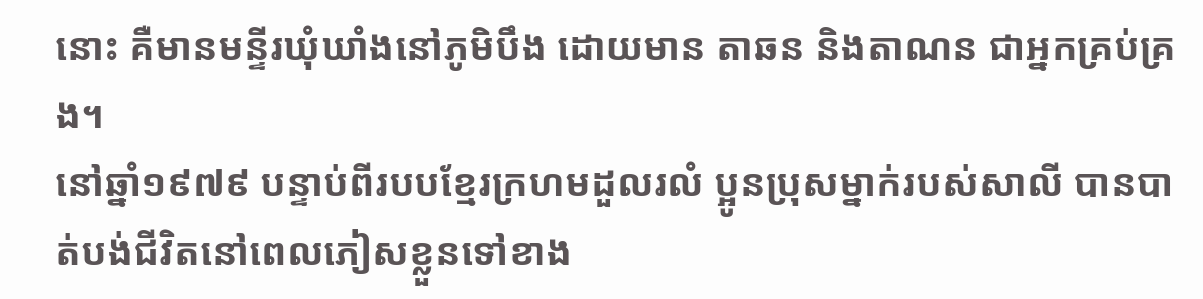នោះ គឺមានមន្ទីរឃុំឃាំងនៅភូមិបឹង ដោយមាន តាឆន និងតាណន ជាអ្នកគ្រប់គ្រង។
នៅឆ្នាំ១៩៧៩ បន្ទាប់ពីរបបខ្មែរក្រហមដួលរលំ ប្អូនប្រុសម្នាក់របស់សាលី បានបាត់បង់ជីវិតនៅពេលភៀសខ្លួនទៅខាង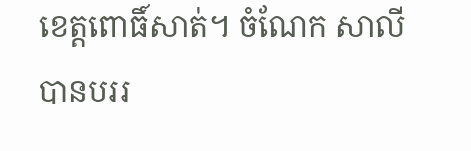ខេត្តពោធិ៍សាត់។ ចំណែក សាលី បានបររ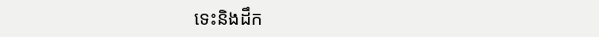ទេះនិងដឹក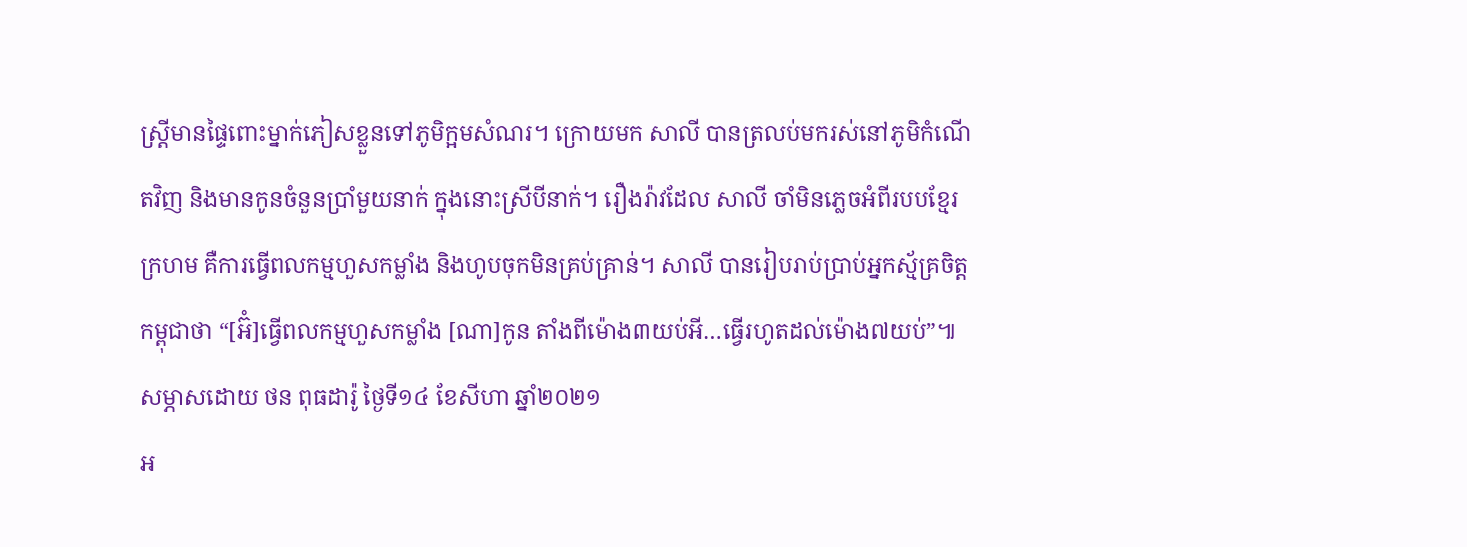ស្រី្តមានផ្ទៃពោះម្នាក់ភៀសខ្លួនទៅភូមិក្អមសំណរ។ ក្រោយមក សាលី បានត្រលប់មករស់នៅភូមិកំណើតវិញ និងមានកូនចំនួនប្រាំមួយនាក់ ក្នុងនោះស្រីបីនាក់។ រឿងរ៉ាវដែល សាលី ចាំមិនភ្លេចអំពីរបបខ្មែរក្រហម គឺការធ្វើពលកម្មហួសកម្លាំង និងហូបចុកមិនគ្រប់គ្រាន់។ សាលី បានរៀបរាប់ប្រាប់អ្នកស្ម័គ្រចិត្តកម្ពុជាថា “[អ៊ំ]ធ្វើពលកម្មហួសកម្លាំង [ណា]កូន តាំងពីម៉ោង៣យប់អី…ធ្វើរហូតដល់ម៉ោង៧យប់”៕
សម្ភាសដោយ ថន ពុធដារ៉ូ ថ្ងៃទី១៤ ខែសីហា ឆ្នាំ២០២១
អ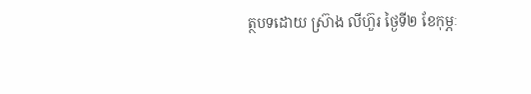ត្ថបទដោយ ស្រ៊ាង លីហ៊ួរ ថ្ងៃទី២ ខែកុម្ភៈ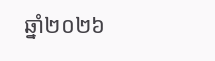ឆ្នាំ២០២៦